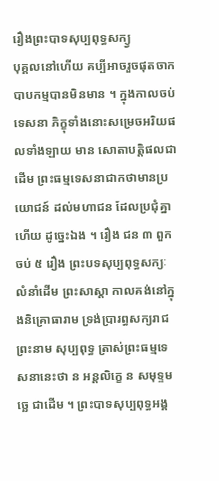រឿងព្រះបាទសុប្បពុទ្ធសក្យ្វ
បុគ្គលនៅហើយ គប្បីអាចរួចផុតចាកបាបកម្មបានមិនមាន ។ ក្នុងកាលចប់ទេសនា ភិក្ខុទាំងនោះសម្រេចអរិយផលទាំងឡាយ មាន សោតាបត្តិផលជាដើម ព្រះធម្មទេសនាជាកថាមានប្រយោជន៍ ដល់មហាជន ដែលប្រជុំគ្នាហើយ ដូច្នេះឯង ។ រឿង ជន ៣ ពួក ចប់ ៥ រឿង ព្រះបទសុប្បពុទ្ធសក្យៈ លំនាំដើម ព្រះសាស្តា កាលគង់នៅក្នុងនិគ្រោធារាម ទ្រង់ប្រារព្ធសក្យរាជព្រះនាម សុប្បពុទ្ធ ត្រាស់ព្រះធម្មទេសនានេះថា ន អន្តលិក្ខេ ន សមុទ្ទមច្ឆេ ជាដើម ។ ព្រះបាទសុប្បពុទ្ធអង្គ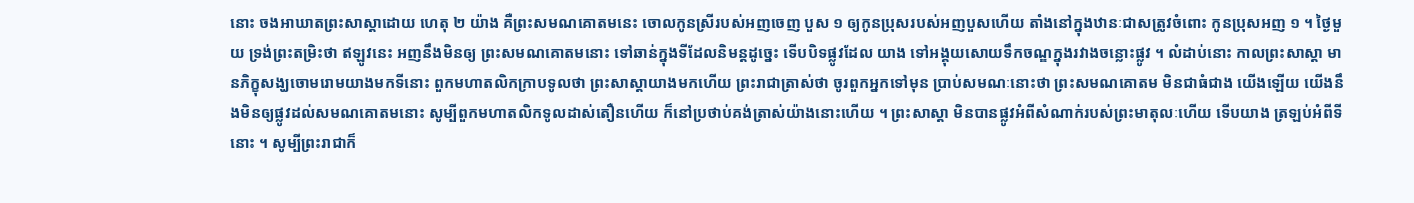នោះ ចងអាឃាតព្រះសាស្តាដោយ ហេតុ ២ យ៉ាង គឺព្រះសមណគោតមនេះ ចោលកូនស្រីរបស់អញចេញ បួស ១ ឲ្យកូនប្រុសរបស់អញបួសហើយ តាំងនៅក្នុងឋានៈជាសត្រូវចំពោះ កូនប្រុសអញ ១ ។ ថ្ងៃមួយ ទ្រង់ព្រះតម្រិះថា ឥឡូវនេះ អញនឹងមិនឲ្យ ព្រះសមណគោតមនោះ ទៅឆាន់ក្នុងទីដែលនិមន្តដូច្នេះ ទើបបិទផ្លូវដែល យាង ទៅអង្គុយសោយទឹកចណ្ឌក្នុងរវាងចន្លោះផ្លូវ ។ លំដាប់នោះ កាលព្រះសាស្តា មានភិក្ខុសង្ឃចោមរោមយាងមកទីនោះ ពួកមហាតលិកក្រាបទូលថា ព្រះសាស្តាយាងមកហើយ ព្រះរាជាត្រាស់ថា ចូរពួកអ្នកទៅមុន ប្រាប់សមណៈនោះថា ព្រះសមណគោតម មិនជាធំជាង យើងឡើយ យើងនឹងមិនឲ្យផ្លូវដល់សមណគោតមនោះ សូម្បីពួកមហាតលិកទូលដាស់តឿនហើយ ក៏នៅប្រថាប់គង់ត្រាស់យ៉ាងនោះហើយ ។ ព្រះសាស្តា មិនបានផ្លូវអំពីសំណាក់របស់ព្រះមាតុលៈហើយ ទើបយាង ត្រឡប់អំពីទីនោះ ។ សូម្បីព្រះរាជាក៏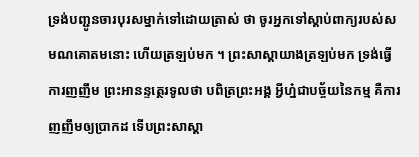ទ្រង់បញ្ជូនចារបុរសម្នាក់ទៅដោយត្រាស់ ថា ចូរអ្នកទៅស្តាប់ពាក្យរបស់សមណគោតមនោះ ហើយត្រឡប់មក ។ ព្រះសាស្តាយាងត្រឡប់មក ទ្រង់ធ្វើការញញឹម ព្រះអានន្ទត្ថេរទូលថា បពិត្រព្រះអង្គ អ្វីហ្ន៎ជាបច្ច័យនៃកម្ម គឺការញញឹមឲ្យប្រាកដ ទើបព្រះសាស្តា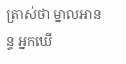ត្រាស់ថា ម្នាលអានន្ទ អ្នកឃើ